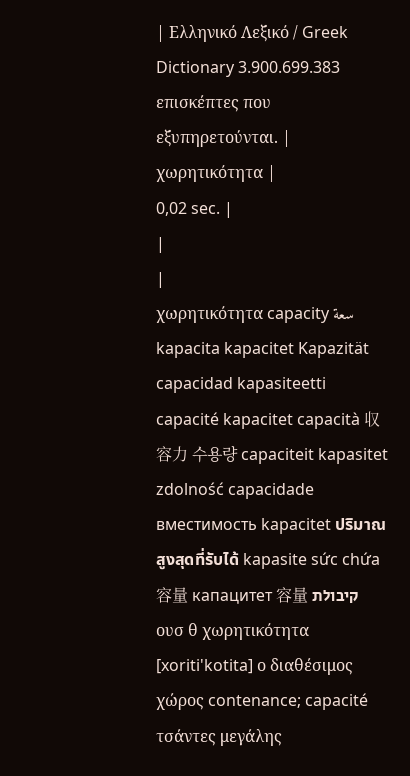| Ελληνικό Λεξικό / Greek Dictionary 3.900.699.383 επισκέπτες που εξυπηρετούνται. |
χωρητικότητα |
0,02 sec. |
|
|
χωρητικότητα capacity سعة kapacita kapacitet Kapazität capacidad kapasiteetti capacité kapacitet capacità 収容力 수용량 capaciteit kapasitet zdolność capacidade вместимость kapacitet ปริมาณสูงสุดที่รับได้ kapasite sức chứa 容量 капацитет 容量 קיבולת
ουσ θ χωρητικότητα [xoriti'kotita] ο διαθέσιμος χώρος contenance; capacité τσάντες μεγάλης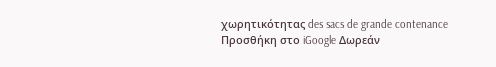χωρητικότητας des sacs de grande contenance Προσθήκη στο iGoogle Δωρεάν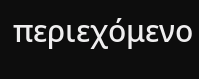περιεχόμενο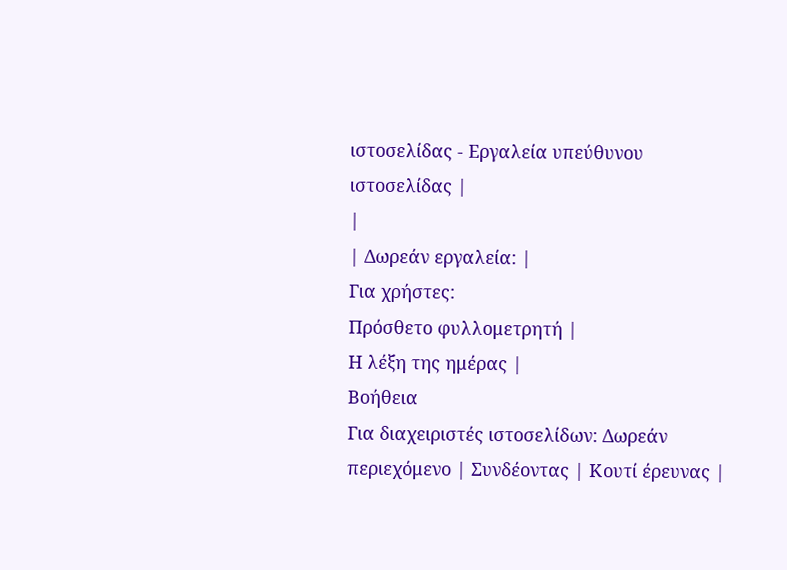ιστοσελίδας - Εργαλεία υπεύθυνου ιστοσελίδας |
|
| Δωρεάν εργαλεία: |
Για χρήστες:
Πρόσθετο φυλλομετρητή |
Η λέξη της ημέρας |
Βοήθεια
Για διαχειριστές ιστοσελίδων: Δωρεάν περιεχόμενο | Συνδέοντας | Κουτί έρευνας |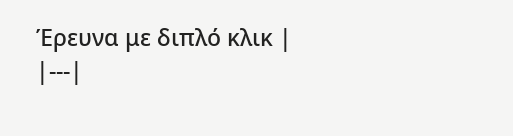Έρευνα με διπλό κλικ |
|---|